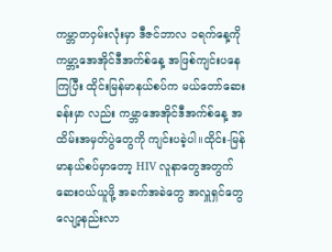ကမ္ဘာတဝှမ်းလုံးမှာ ဒီဇင်ဘာလ ၁ရက်နေ့ကို ကမ္ဘာ့အေအိုင်ဒီအက်စ်နေ့ အဖြစ်ကျင်းပနေကြပြီး ထိုင်းမြန်မာနယ်စပ်က မယ်တော်ဆေးခန်းမှာ လည်း ကမ္ဘာအေအိုင်ဒီအက်စ်နေ့ အထိမ်းအမှတ်ပွဲတွေကို ကျင်းပခဲ့ပါ။ထိုင်း-မြန်မာနယ်စပ်မှာတော့ HIV လူနာတွေအတွက် ဆေးဝယ်ယူဖို့ အခက်အခဲတွေ အလှူရှင်တွေလျော့နည်းလာ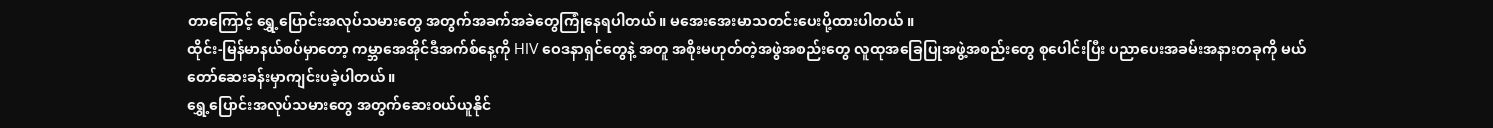တာကြောင့် ရွှေ့ပြောင်းအလုပ်သမားတွေ အတွက်အခက်အခဲတွေကြုံနေရပါတယ်။ မအေးအေးမာသတင်းပေးပို့ထားပါတယ် ။
ထိုင်း-မြန်မာနယ်စပ်မှာတော့ ကမ္ဘာအေအိုင်ဒီအက်စ်နေ့ကို HIV ဝေဒနာရှင်တွေနဲ့ အတူ အစိုးမဟုတ်တဲ့အဖွဲအစည်းတွေ လူထုအခြေပြုအဖွဲ့အစည်းတွေ စုပေါင်းပြီး ပညာပေးအခမ်းအနားတခုကို မယ်တော်ဆေးခန်းမှာကျင်းပခဲ့ပါတယ်။
ရွှေ့ပြောင်းအလုပ်သမားတွေ အတွက်ဆေးဝယ်ယူနိုင်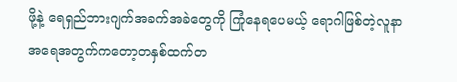ဖို့နဲ့ ရေရှည်ဘားဂျက်အခက်အခဲတွေကို ကြုံနေရပေမယ့် ရောဂါဖြစ်တဲ့လူနာအရေအတွက်ကတော့တနှစ်ထက်တ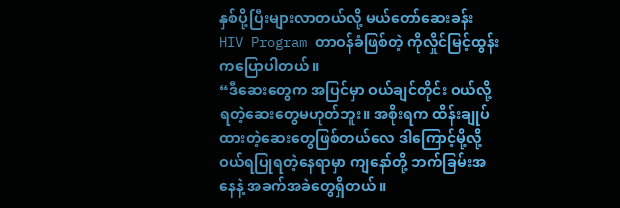နှစ်ပို့ပြီးများလာတယ်လို့ မယ်တော်ဆေးခန်း HIV Program တာဝန်ခံဖြစ်တဲ့ ကိုလှိုင်မြင့်ထွန်းကပြောပါတယ်။
“ဒီဆေးတွေက အပြင်မှာ ဝယ်ချင်တိုင်း ဝယ်လို့ရတဲ့ဆေးတွေမဟုတ်ဘူး။ အစိုးရက ထိန်းချုပ်ထားတဲ့ဆေးတွေဖြစ်တယ်လေ ဒါကြောင့်မို့လို့ ဝယ်ရပြုရတဲ့နေရာမှာ ကျနော်တို့ ဘက်ခြမ်းအနေနဲ့ အခက်အခဲတွေရှိတယ်။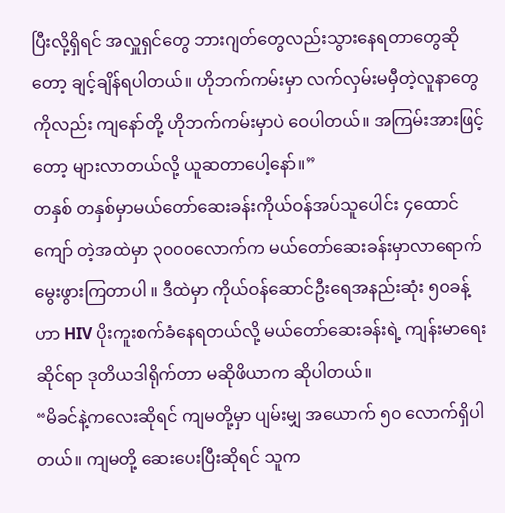ပြီးလို့ရှိရင် အလှူရှင်တွေ ဘားဂျတ်တွေလည်းသွားနေရတာတွေဆိုတော့ ချင့်ချိန်ရပါတယ်။ ဟိုဘက်ကမ်းမှာ လက်လှမ်းမမှီတဲ့လူနာတွေကိုလည်း ကျနော်တို့ ဟိုဘက်ကမ်းမှာပဲ ဝေပါတယ်။ အကြမ်းအားဖြင့်တော့ များလာတယ်လို့ ယူဆတာပေါ့နော်။”
တနှစ် တနှစ်မှာမယ်တော်ဆေးခန်းကိုယ်ဝန်အပ်သူပေါင်း ၄ထောင်ကျော် တဲ့အထဲမှာ ၃၀၀၀လောက်က မယ်တော်ဆေးခန်းမှာလာရောက်မွေးဖွားကြတာပါ ။ ဒီထဲမှာ ကိုယ်ဝန်ဆောင်ဦးရေအနည်းဆုံး ၅၀ခန့်ဟာ HIV ပိုးကူးစက်ခံနေရတယ်လို့ မယ်တော်ဆေးခန်းရဲ့ ကျန်းမာရေးဆိုင်ရာ ဒုတိယဒါရိုက်တာ မဆိုဖိယာက ဆိုပါတယ်။
“မိခင်နဲ့ကလေးဆိုရင် ကျမတို့မှာ ပျမ်းမျှ အယောက် ၅၀ လောက်ရှိပါတယ်။ ကျမတို့ ဆေးပေးပြီးဆိုရင် သူက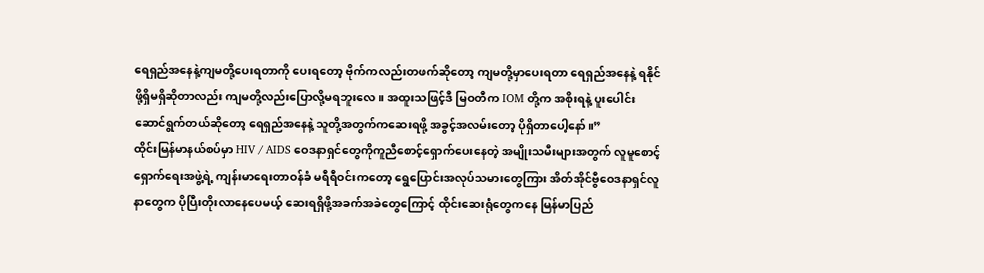ရေရှည်အနေနဲ့ကျမတို့ပေးရတာကို ပေးရတော့ ဗိုက်ကလည်းတဖက်ဆိုတော့ ကျမတို့မှာပေးရတာ ရေရှည်အနေနဲ့ ရနိုင်ဖို့ရှိမရှိဆိုတာလည်း ကျမတို့လည်းပြောလို့မရဘူးလေ။ အထူးသဖြင့်ဒီ မြဝတီက IOM တို့က အစိုးရနဲ့ ပူးပေါင်းဆောင်ရွက်တယ်ဆိုတော့ ရေရှည်အနေနဲ့ သူတို့အတွက်ကဆေးရဖို့ အခွင့်အလမ်းတော့ ပိုရှိတာပေါ့နော်။”
ထိုင်းမြန်မာနယ်စပ်မှာ HIV / AIDS ဝေဒနာရှင်တွေကိုကူညီစောင့်ရှောက်ပေးနေတဲ့ အမျိုးသမီးများအတွက် လူမူစောင့်ရှောက်ရေးအဖွဲ့ရဲ့ ကျန်းမာရေးတာဝန်ခံ မရီရီဝင်းကတော့ ရွေပြောင်းအလုပ်သမားတွေကြား အိတ်အိုင်ဗွီဝေဒနာရှင်လူနာတွေက ပိုပြီးတိုးလာနေပေမယ့် ဆေးရရှိဖို့အခက်အခဲတွေကြောင့် ထိုင်းဆေးရုံတွေကနေ မြန်မာပြည်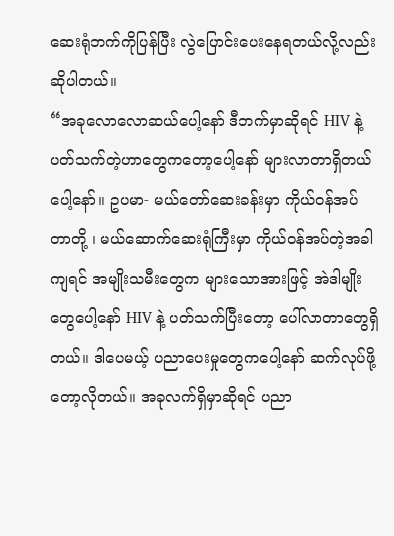ဆေးရုံဘက်ကိုပြန်ပြီး လွဲပြောင်းပေးနေရတယ်လို့လည်းဆိုပါတယ်။
“အခုလောလောဆယ်ပေါ့နော် ဒီဘက်မှာဆိုရင် HIV နဲ့ပတ်သက်တဲ့ဟာတွေကတော့ပေါ့နော် များလာတာရှိတယ်ပေါ့နော်။ ဥပမာ- မယ်တော်ဆေးခန်းမှာ ကိုယ်ဝန်အပ်တာတို့ ၊ မယ်ဆောက်ဆေးရုံကြီးမှာ ကိုယ်ဝန်အပ်တဲ့အခါကျရင် အမျိုးသမီးတွေက များသောအားဖြင့် အဲဒါမျိုးတွေပေါ့နော် HIV နဲ့ ပတ်သက်ပြီးတော့ ပေါ်လာတာတွေရှိတယ်။ ဒါပေမယ့် ပညာပေးမှုတွေကပေါ့နော် ဆက်လုပ်ဖို့တော့လိုတယ်။ အခုလက်ရှိမှာဆိုရင် ပညာ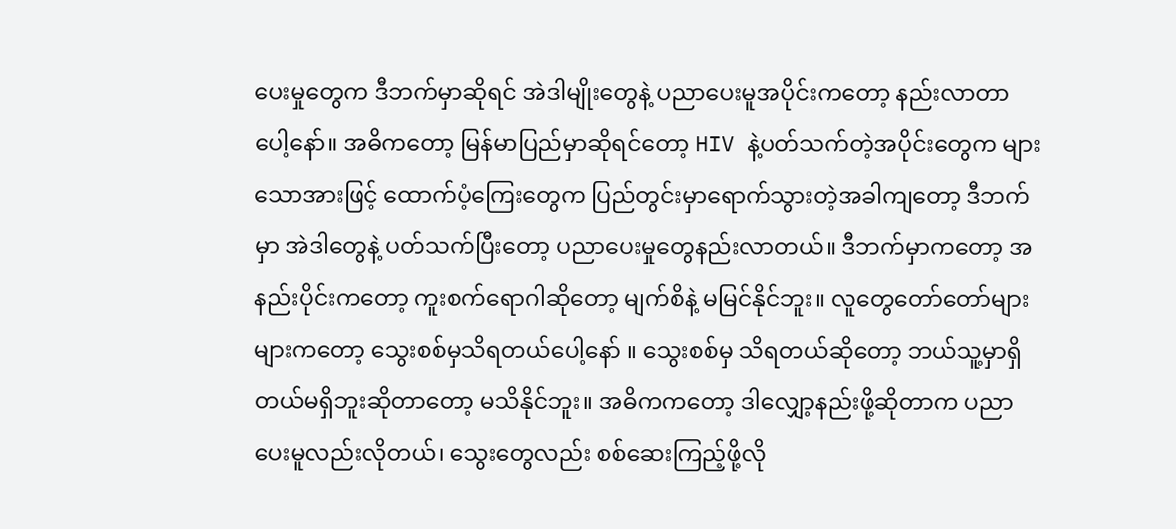ပေးမှုတွေက ဒီဘက်မှာဆိုရင် အဲဒါမျိုးတွေနဲ့ ပညာပေးမူအပိုင်းကတော့ နည်းလာတာပေါ့နော်။ အဓိကတော့ မြန်မာပြည်မှာဆိုရင်တော့ HIV နဲ့ပတ်သက်တဲ့အပိုင်းတွေက များသောအားဖြင့် ထောက်ပံ့ကြေးတွေက ပြည်တွင်းမှာရောက်သွားတဲ့အခါကျတော့ ဒီဘက်မှာ အဲဒါတွေနဲ့ ပတ်သက်ပြီးတော့ ပညာပေးမှုတွေနည်းလာတယ်။ ဒီဘက်မှာကတော့ အနည်းပိုင်းကတော့ ကူးစက်ရောဂါဆိုတော့ မျက်စိနဲ့ မမြင်နိုင်ဘူး။ လူတွေတော်တော်များများကတော့ သွေးစစ်မှသိရတယ်ပေါ့နော် ။ သွေးစစ်မှ သိရတယ်ဆိုတော့ ဘယ်သူ့မှာရှိတယ်မရှိဘူးဆိုတာတော့ မသိနိုင်ဘူး။ အဓိကကတော့ ဒါလျှော့နည်းဖို့ဆိုတာက ပညာပေးမူလည်းလိုတယ်၊ သွေးတွေလည်း စစ်ဆေးကြည့်ဖို့လို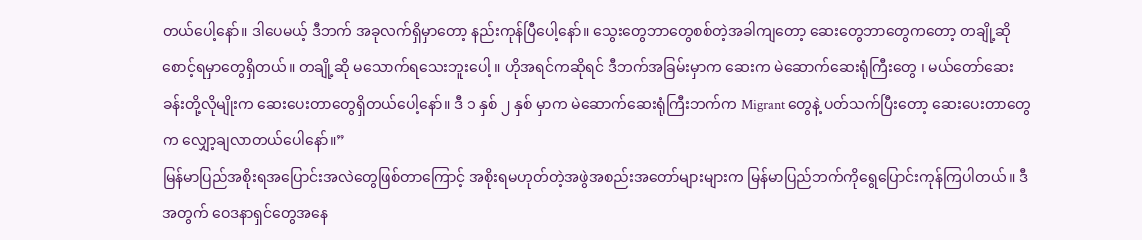တယ်ပေါ့နော်။ ဒါပေမယ့် ဒီဘက် အခုလက်ရှိမှာတော့ နည်းကုန်ပြီပေါ့နော်။ သွေးတွေဘာတွေစစ်တဲ့အခါကျတော့ ဆေးတွေဘာတွေကတော့ တချို့ဆိုစောင့်ရမှာတွေရှိတယ်။ တချို့ဆို မသောက်ရသေးဘူးပေါ့ ။ ဟိုအရင်ကဆိုရင် ဒီဘက်အခြမ်းမှာက ဆေးက မဲဆောက်ဆေးရုံကြီးတွေ ၊ မယ်တော်ဆေးခန်းတို့လိုမျိုးက ဆေးပေးတာတွေရှိတယ်ပေါ့နော်။ ဒီ ၁ နှစ် ၂ နှစ် မှာက မဲဆောက်ဆေးရုံကြီးဘက်က Migrant တွေနဲ့ ပတ်သက်ပြီးတော့ ဆေးပေးတာတွေက လျှော့ချလာတယ်ပေါနော်။”
မြန်မာပြည်အစိုးရအပြောင်းအလဲတွေဖြစ်တာကြောင့် အစိုးရမဟုတ်တဲ့အဖွဲအစည်းအတော်များများက မြန်မာပြည်ဘက်ကိုရွေပြောင်းကုန်ကြပါတယ်။ ဒီအတွက် ဝေဒနာရှင်တွေအနေ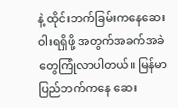နဲ့ ထိုင်းဘက်ခြမ်းကနေဆေးဝါးရရှိဖို့ အတွက်အခက်အခဲတွေကြုံလာပါတယ်။ မြန်မာပြည်ဘက်ကနေ ဆေး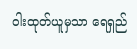ဝါးထုတ်ယူမှသာ ရေရှည်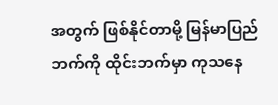အတွက် ဖြစ်နိုင်တာမို့ မြန်မာပြည်ဘက်ကို ထိုင်းဘက်မှာ ကုသနေ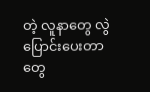တဲ့ လူနာတွေ လွဲပြောင်းပေးတာတွေ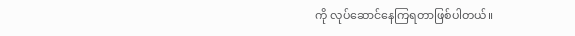ကို လုပ်ဆောင်နေကြရတာဖြစ်ပါတယ်။